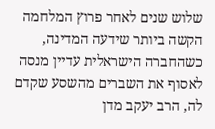שלוש שנים לאחר פרוץ המלחמה הקשה ביותר שידעה המדינה, כשהחברה הישראלית עדיין מנסה לאסוף את השברים מהשסע שקדם לה, הרב יעקב מדן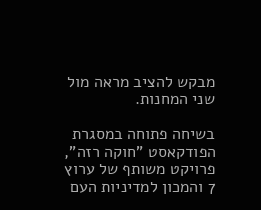מבקש להציב מראה מול שני המחנות.

בשיחה פתוחה במסגרת הפודקאסט "חוקה רזה", פרויקט משותף של ערוץ 7 והמכון למדיניות העם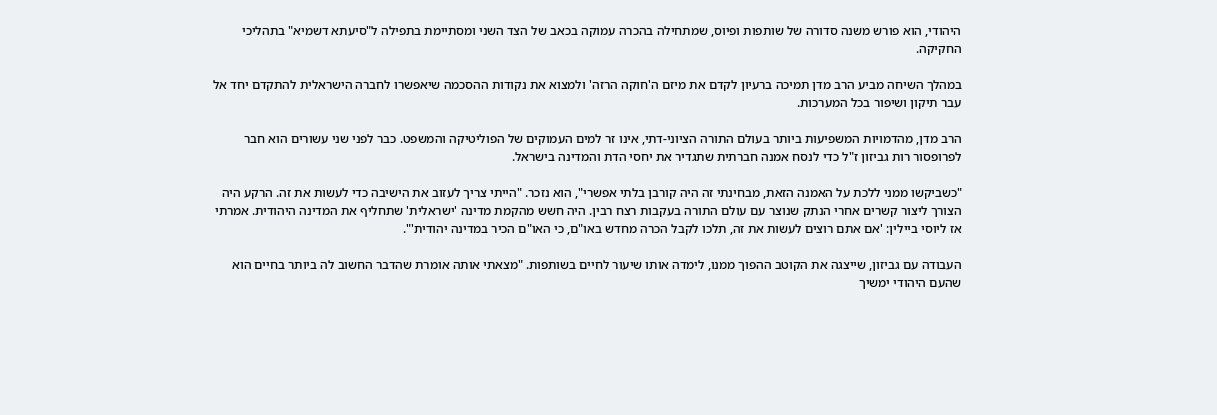היהודי, הוא פורש משנה סדורה של שותפות ופיוס, שמתחילה בהכרה עמוקה בכאב של הצד השני ומסתיימת בתפילה ל"סיעתא דשמיא" בתהליכי החקיקה.

במהלך השיחה מביע הרב מדן תמיכה ברעיון לקדם את מיזם ה'חוקה הרזה' ולמצוא את נקודות ההסכמה שיאפשרו לחברה הישראלית להתקדם יחד אל עבר תיקון ושיפור בכל המערכות.

הרב מדן, מהדמויות המשפיעות ביותר בעולם התורה הציוני-דתי, אינו זר למים העמוקים של הפוליטיקה והמשפט. כבר לפני שני עשורים הוא חבר לפרופסור רות גביזון ז"ל כדי לנסח אמנה חברתית שתגדיר את יחסי הדת והמדינה בישראל.

"כשביקשו ממני ללכת על האמנה הזאת, מבחינתי זה היה קורבן בלתי אפשרי", הוא נזכר. "הייתי צריך לעזוב את הישיבה כדי לעשות את זה. הרקע היה הצורך ליצור קשרים אחרי הנתק שנוצר עם עולם התורה בעקבות רצח רבין. היה חשש מהקמת מדינה 'ישראלית' שתחליף את המדינה היהודית. אמרתי אז ליוסי ביילין: 'אם אתם רוצים לעשות את זה, תלכו לקבל הכרה מחדש באו"ם, כי האו"ם הכיר במדינה יהודית'".

העבודה עם גביזון, שייצגה את הקוטב ההפוך ממנו, לימדה אותו שיעור לחיים בשותפות. "מצאתי אותה אומרת שהדבר החשוב לה ביותר בחיים הוא שהעם היהודי ימשיך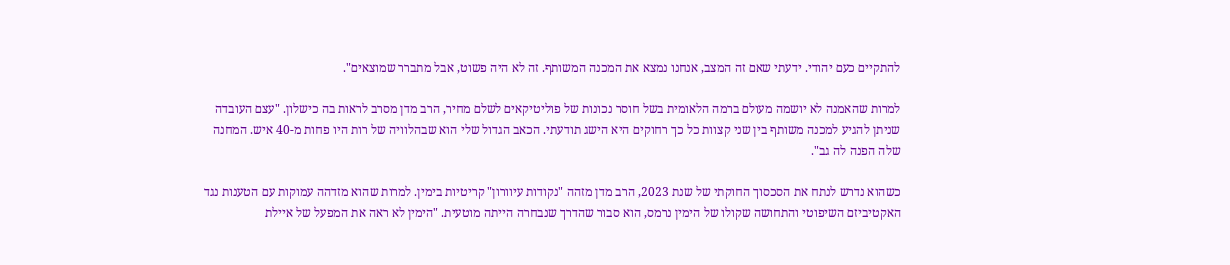להתקיים כעם יהודי. ידעתי שאם זה המצב, אנחנו נמצא את המכנה המשותף. זה לא היה פשוט, אבל מתברר שמוצאים".

למרות שהאמנה לא יושמה מעולם ברמה הלאומית בשל חוסר נכונות של פוליטיקאים לשלם מחיר, הרב מדן מסרב לראות בה כישלון. "עצם העובדה שניתן להגיע למכנה משותף בין שני קצוות כל כך רחוקים היא הישג תודעתי. הכאב הגדול שלי הוא שבהלוויה של רות היו פחות מ-40 איש. המחנה שלה הפנה לה גב".

כשהוא נדרש לנתח את הסכסוך החוקתי של שנת 2023, הרב מדן מזהה "נקודות עיוורון" קריטיות בימין. למרות שהוא מזדהה עמוקות עם הטענות נגד האקטיביזם השיפוטי והתחושה שקולו של הימין נרמס, הוא סבור שהדרך שנבחרה הייתה מוטעית. "הימין לא ראה את המפעל של איילת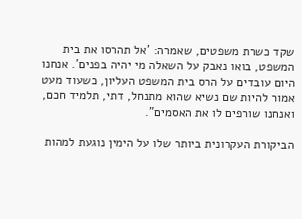שקד כשרת משפטים, שאמרה: 'אל תהרסו את בית המשפט, בואו נאבק על השאלה מי יהיה בפנים'. אנחנו היום עובדים על הרס בית המשפט העליון, כשעוד מעט אמור להיות שם נשיא שהוא מתנחל, דתי, תלמיד חכם, ואנחנו שורפים לו את האסמים".

הביקורת העקרונית ביותר שלו על הימין נוגעת למהות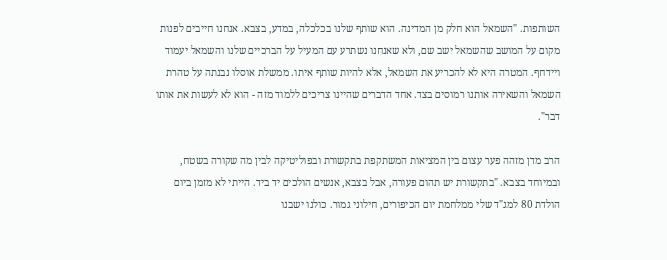השותפות. "השמאל הוא חלק מן המדינה. הוא שותף שלנו בכלכלה, במדע, בצבא. אנחנו חייבים לפנות מקום על המושב שהשמאל ישב שם, ולא שאנחנו נשתרע עם המעיל על הברכיים שלנו והשמאל יעמוד ויידחף. המטרה היא לא להכריע את השמאל, אלא להיות שותף איתו. ממשלת אוסלו נבנתה על טהרת השמאל והשאירה אותנו רמוסים בצד. אחד הדברים שהיינו צריכים ללמוד מזה - הוא לא לעשות את אותו דבר".

הרב מדן מזהה פער עצום בין המציאות המשתקפת בתקשורת ובפוליטיקה לבין מה שקורה בשטח, ובמיוחד בצבא. "בתקשורת יש תהום פעורה, אבל בצבא, אנשים הולכים יד ביד. הייתי לא מזמן ביום הולדת 80 למג"ד שלי ממלחמת יום הכיפורים, חילוני גמור. כולנו ישבנו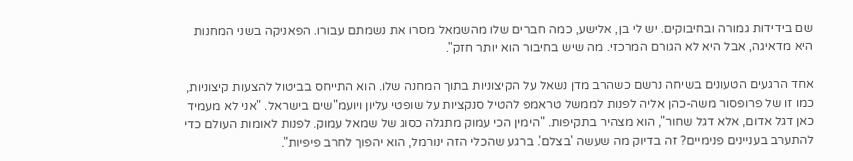שם בידידות גמורה ובחיבוקים. יש לי בן, אלישע, כמה חברים שלו מהשמאל מסרו את נשמתם עבורו. הפאניקה בשני המחנות היא מדאיגה, אבל היא לא הגורם המרכזי. מה שיש בחיבור הוא יותר חזק".

אחד הרגעים הטעונים בשיחה נרשם כשהרב מדן נשאל על הקיצוניות בתוך המחנה שלו. הוא התייחס בביטול להצעות קיצוניות, כמו זו של פרופסור משה-כהן אליה לפנות לממשל טראמפ להטיל סנקציות על שופטי עליון ויועמ"שים בישראל. "אני לא מעמיד כאן דגל אדום, אלא דגל שחור", הוא מצהיר בתקיפות. "הימין הכי עמוק מתגלה כסוג של שמאל עמוק. לפנות לאומות העולם כדי להתערב בעניינים פנימיים? זה בדיוק מה שעשה 'בצלם'. ברגע שהכלי הזה ינורמל, הוא יהפוך לחרב פיפיות".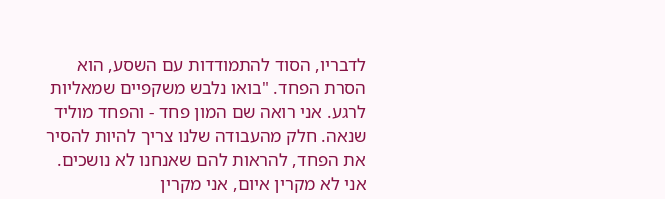לדבריו, הסוד להתמודדות עם השסע, הוא הסרת הפחד. "בואו נלבש משקפיים שמאליות לרגע. אני רואה שם המון פחד - והפחד מוליד שנאה. חלק מהעבודה שלנו צריך להיות להסיר את הפחד, להראות להם שאנחנו לא נושכים. אני לא מקרין איום, אני מקרין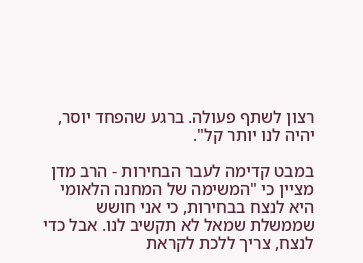רצון לשתף פעולה. ברגע שהפחד יוסר, יהיה לנו יותר קל".

במבט קדימה לעבר הבחירות - הרב מדן מציין כי "המשימה של המחנה הלאומי היא לנצח בבחירות, כי אני חושש שממשלת שמאל לא תקשיב לנו. אבל כדי לנצח, צריך ללכת לקראת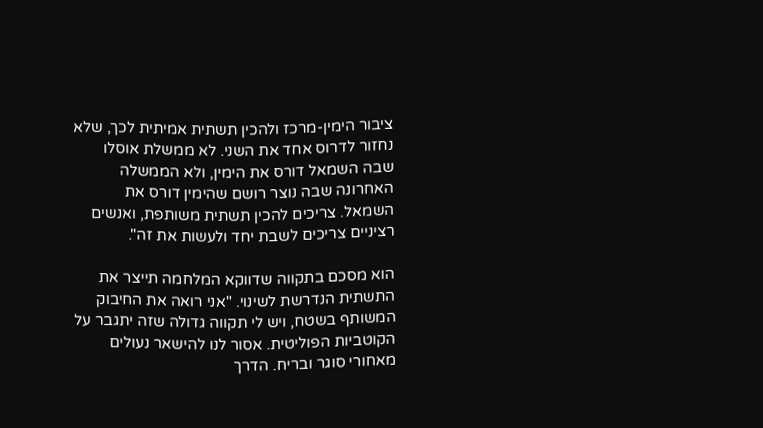ציבור הימין-מרכז ולהכין תשתית אמיתית לכך, שלא נחזור לדרוס אחד את השני. לא ממשלת אוסלו שבה השמאל דורס את הימין, ולא הממשלה האחרונה שבה נוצר רושם שהימין דורס את השמאל. צריכים להכין תשתית משותפת, ואנשים רציניים צריכים לשבת יחד ולעשות את זה".

הוא מסכם בתקווה שדווקא המלחמה תייצר את התשתית הנדרשת לשינוי. "אני רואה את החיבוק המשותף בשטח, ויש לי תקווה גדולה שזה יתגבר על הקוטביות הפוליטית. אסור לנו להישאר נעולים מאחורי סוגר ובריח. הדרך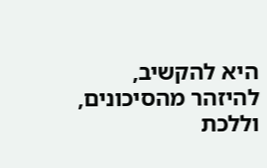היא להקשיב, להיזהר מהסיכונים, וללכת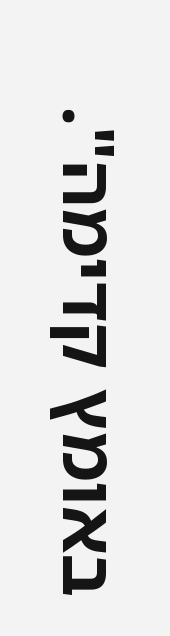באומץ קדימה".